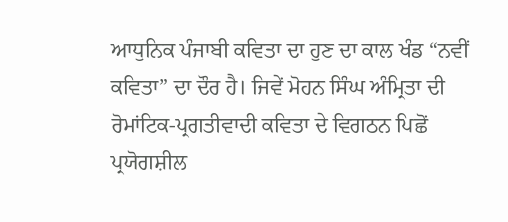ਆਧੁਨਿਕ ਪੰਜਾਬੀ ਕਵਿਤਾ ਦਾ ਹੁਣ ਦਾ ਕਾਲ ਖੰਡ “ਨਵੀਂ ਕਵਿਤਾ” ਦਾ ਦੌਰ ਹੈ। ਜਿਵੇਂ ਮੋਹਨ ਸਿੰਘ ਅੰਮ੍ਰਿਤਾ ਦੀ ਰੋਮਾਂਟਿਕ-ਪ੍ਰਗਤੀਵਾਦੀ ਕਵਿਤਾ ਦੇ ਵਿਗਠਨ ਪਿਛੋਂ ਪ੍ਰਯੋਗਸ਼ੀਲ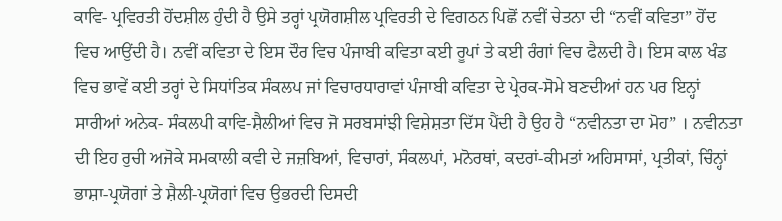ਕਾਵਿ- ਪ੍ਰਵਿਰਤੀ ਹੋਂਦਸ਼ੀਲ ਹੁੰਦੀ ਹੈ ਉਸੇ ਤਰ੍ਹਾਂ ਪ੍ਰਯੋਗਸ਼ੀਲ ਪ੍ਰਵਿਰਤੀ ਦੇ ਵਿਗਠਨ ਪਿਛੋਂ ਨਵੀਂ ਚੇਤਨਾ ਦੀ “ਨਵੀਂ ਕਵਿਤਾ” ਹੋਂਦ ਵਿਚ ਆਉਂਦੀ ਹੈ। ਨਵੀਂ ਕਵਿਤਾ ਦੇ ਇਸ ਦੌਰ ਵਿਚ ਪੰਜਾਬੀ ਕਵਿਤਾ ਕਈ ਰੂਪਾਂ ਤੇ ਕਈ ਰੰਗਾਂ ਵਿਚ ਫੈਲਦੀ ਹੈ। ਇਸ ਕਾਲ ਖੰਡ ਵਿਚ ਭਾਵੇਂ ਕਈ ਤਰ੍ਹਾਂ ਦੇ ਸਿਧਾਂਤਿਕ ਸੰਕਲਪ ਜਾਂ ਵਿਚਾਰਧਾਰਾਵਾਂ ਪੰਜਾਬੀ ਕਵਿਤਾ ਦੇ ਪ੍ਰੇਰਕ-ਸੋਮੇ ਬਣਦੀਆਂ ਹਨ ਪਰ ਇਨ੍ਹਾਂ ਸਾਰੀਆਂ ਅਨੇਕ- ਸੰਕਲਪੀ ਕਾਵਿ-ਸ਼ੈਲੀਆਂ ਵਿਚ ਜੋ ਸਰਬਸਾਂਝੀ ਵਿਸ਼ੇਸ਼ਤਾ ਦਿੱਸ ਪੈਂਦੀ ਹੈ ਉਹ ਹੈ “ਨਵੀਨਤਾ ਦਾ ਮੋਹ” । ਨਵੀਨਤਾ ਦੀ ਇਹ ਰੁਚੀ ਅਜੋਕੇ ਸਮਕਾਲੀ ਕਵੀ ਦੇ ਜਜ਼ਬਿਆਂ, ਵਿਚਾਰਾਂ, ਸੰਕਲਪਾਂ, ਮਨੋਰਥਾਂ, ਕਦਰਾਂ-ਕੀਮਤਾਂ ਅਹਿਸਾਸਾਂ, ਪ੍ਰਤੀਕਾਂ, ਚਿੰਨ੍ਹਾਂ ਭਾਸ਼ਾ-ਪ੍ਰਯੋਗਾਂ ਤੇ ਸ਼ੈਲੀ-ਪ੍ਰਯੋਗਾਂ ਵਿਚ ਉਭਰਦੀ ਦਿਸਦੀ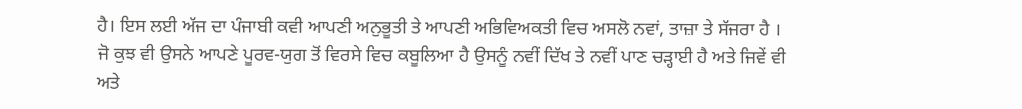ਹੈ। ਇਸ ਲਈ ਅੱਜ ਦਾ ਪੰਜਾਬੀ ਕਵੀ ਆਪਣੀ ਅਨੁਭੂਤੀ ਤੇ ਆਪਣੀ ਅਭਿਵਿਅਕਤੀ ਵਿਚ ਅਸਲੋ ਨਵਾਂ, ਤਾਜ਼ਾ ਤੇ ਸੱਜਰਾ ਹੈ । ਜੋ ਕੁਝ ਵੀ ਉਸਨੇ ਆਪਣੇ ਪੂਰਵ-ਯੁਗ ਤੋਂ ਵਿਰਸੇ ਵਿਚ ਕਬੂਲਿਆ ਹੈ ਉਸਨੂੰ ਨਵੀਂ ਦਿੱਖ ਤੇ ਨਵੀਂ ਪਾਣ ਚੜ੍ਹਾਈ ਹੈ ਅਤੇ ਜਿਵੇਂ ਵੀ ਅਤੇ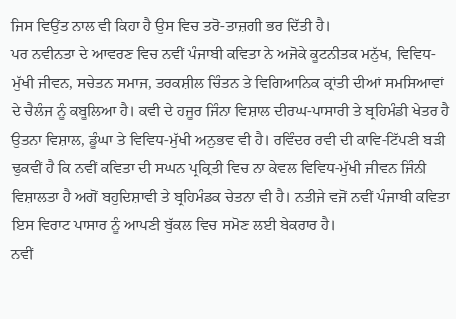ਜਿਸ ਵਿਉਂਤ ਨਾਲ ਵੀ ਕਿਹਾ ਹੈ ਉਸ ਵਿਚ ਤਰੋ-ਤਾਜ਼ਗੀ ਭਰ ਦਿੱਤੀ ਹੈ।
ਪਰ ਨਵੀਨਤਾ ਦੇ ਆਵਰਣ ਵਿਚ ਨਵੀਂ ਪੰਜਾਬੀ ਕਵਿਤਾ ਨੇ ਅਜੋਕੇ ਕੂਟਨੀਤਕ ਮਨੁੱਖ, ਵਿਵਿਧ- ਮੁੱਖੀ ਜੀਵਨ, ਸਚੇਤਨ ਸਮਾਜ, ਤਰਕਸ਼ੀਲ ਚਿੰਤਨ ਤੇ ਵਿਗਿਆਨਿਕ ਕ੍ਰਾਂਤੀ ਦੀਆਂ ਸਮਸਿਆਵਾਂ ਦੇ ਚੈਲੰਜ ਨੂੰ ਕਬੂਲਿਆ ਹੈ। ਕਵੀ ਦੇ ਹਜੂਰ ਜਿੰਨਾ ਵਿਸ਼ਾਲ ਦੀਰਘ-ਪਾਸਾਰੀ ਤੇ ਬ੍ਰਹਿਮੰਡੀ ਖੇਤਰ ਹੈ ਉਤਨਾ ਵਿਸ਼ਾਲ, ਡੂੰਘਾ ਤੇ ਵਿਵਿਧ-ਮੁੱਖੀ ਅਨੁਭਵ ਵੀ ਹੈ। ਰਵਿੰਦਰ ਰਵੀ ਦੀ ਕਾਵਿ-ਟਿੱਪਣੀ ਬੜੀ ਢੁਕਵੀਂ ਹੈ ਕਿ ਨਵੀਂ ਕਵਿਤਾ ਦੀ ਸਘਨ ਪ੍ਰਕ੍ਰਿਤੀ ਵਿਚ ਨਾ ਕੇਵਲ ਵਿਵਿਧ-ਮੁੱਖੀ ਜੀਵਨ ਜਿੰਨੀ ਵਿਸ਼ਾਲਤਾ ਹੈ ਅਗੋਂ ਬਹੁਦਿਸ਼ਾਵੀ ਤੇ ਬ੍ਰਹਿਮੰਡਕ ਚੇਤਨਾ ਵੀ ਹੈ। ਨਤੀਜੇ ਵਜੋਂ ਨਵੀਂ ਪੰਜਾਬੀ ਕਵਿਤਾ ਇਸ ਵਿਰਾਟ ਪਾਸਾਰ ਨੂੰ ਆਪਣੀ ਬੁੱਕਲ ਵਿਚ ਸਮੋਣ ਲਈ ਬੇਕਰਾਰ ਹੈ।
ਨਵੀਂ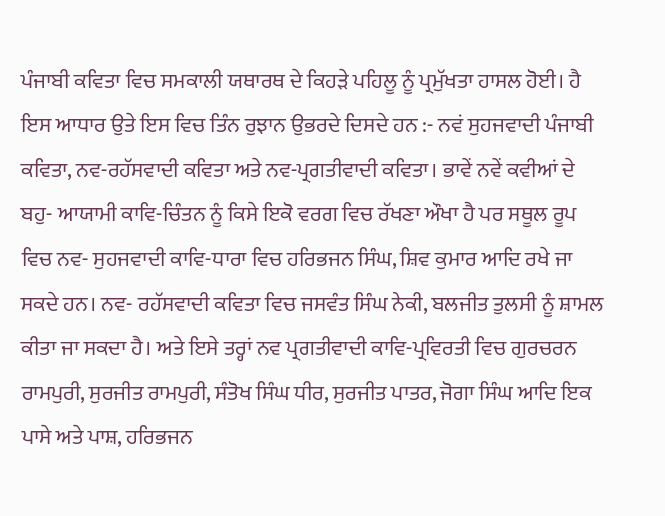ਪੰਜਾਬੀ ਕਵਿਤਾ ਵਿਚ ਸਮਕਾਲੀ ਯਥਾਰਥ ਦੇ ਕਿਹੜੇ ਪਹਿਲੂ ਨੂੰ ਪ੍ਰਮੁੱਖਤਾ ਹਾਸਲ ਹੋਈ। ਹੈ ਇਸ ਆਧਾਰ ਉਤੇ ਇਸ ਵਿਚ ਤਿੰਨ ਰੁਝਾਨ ਉਭਰਦੇ ਦਿਸਦੇ ਹਨ :- ਨਵਂ ਸੁਹਜਵਾਦੀ ਪੰਜਾਬੀ ਕਵਿਤਾ, ਨਵ-ਰਹੱਸਵਾਦੀ ਕਵਿਤਾ ਅਤੇ ਨਵ-ਪ੍ਰਗਤੀਵਾਦੀ ਕਵਿਤਾ। ਭਾਵੇਂ ਨਵੇਂ ਕਵੀਆਂ ਦੇ ਬਹੁ- ਆਯਾਮੀ ਕਾਵਿ-ਚਿੰਤਨ ਨੂੰ ਕਿਸੇ ਇਕੋ ਵਰਗ ਵਿਚ ਰੱਖਣਾ ਔਖਾ ਹੈ ਪਰ ਸਥੂਲ ਰੂਪ ਵਿਚ ਨਵ- ਸੁਹਜਵਾਦੀ ਕਾਵਿ-ਧਾਰਾ ਵਿਚ ਹਰਿਭਜਨ ਸਿੰਘ, ਸ਼ਿਵ ਕੁਮਾਰ ਆਦਿ ਰਖੇ ਜਾ ਸਕਦੇ ਹਨ। ਨਵ- ਰਹੱਸਵਾਦੀ ਕਵਿਤਾ ਵਿਚ ਜਸਵੰਤ ਸਿੰਘ ਨੇਕੀ, ਬਲਜੀਤ ਤੁਲਸੀ ਨੂੰ ਸ਼ਾਮਲ ਕੀਤਾ ਜਾ ਸਕਦਾ ਹੈ। ਅਤੇ ਇਸੇ ਤਰ੍ਹਾਂ ਨਵ ਪ੍ਰਗਤੀਵਾਦੀ ਕਾਵਿ-ਪ੍ਰਵਿਰਤੀ ਵਿਚ ਗੁਰਚਰਨ ਰਾਮਪੁਰੀ, ਸੁਰਜੀਤ ਰਾਮਪੁਰੀ, ਸੰਤੋਖ ਸਿੰਘ ਧੀਰ, ਸੁਰਜੀਤ ਪਾਤਰ, ਜੋਗਾ ਸਿੰਘ ਆਦਿ ਇਕ ਪਾਸੇ ਅਤੇ ਪਾਸ਼, ਹਰਿਭਜਨ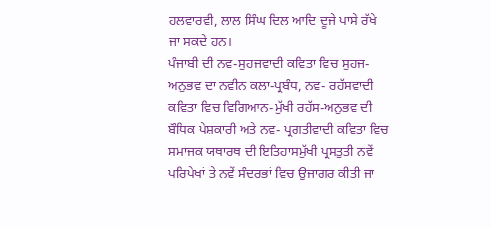ਹਲਵਾਰਵੀ, ਲਾਲ ਸਿੰਘ ਦਿਲ ਆਦਿ ਦੂਜੇ ਪਾਸੇ ਰੱਖੇ ਜਾ ਸਕਦੇ ਹਨ।
ਪੰਜਾਬੀ ਦੀ ਨਵ-ਸੁਹਜਵਾਦੀ ਕਵਿਤਾ ਵਿਚ ਸੁਹਜ-ਅਨੁਭਵ ਦਾ ਨਵੀਨ ਕਲਾ-ਪ੍ਰਬੰਧ, ਨਵ- ਰਹੱਸਵਾਦੀ ਕਵਿਤਾ ਵਿਚ ਵਿਗਿਆਨ-ਮੁੱਖੀ ਰਹੱਸ-ਅਨੁਭਵ ਦੀ ਬੌਧਿਕ ਪੇਸ਼ਕਾਰੀ ਅਤੇ ਨਵ- ਪ੍ਰਗਤੀਵਾਦੀ ਕਵਿਤਾ ਵਿਚ ਸਮਾਜਕ ਯਥਾਰਥ ਦੀ ਇਤਿਹਾਸਮੁੱਖੀ ਪ੍ਰਸਤੁਤੀ ਨਵੇਂ ਪਰਿਪੇਖਾਂ ਤੇ ਨਵੇਂ ਸੰਦਰਭਾਂ ਵਿਚ ਉਜਾਗਰ ਕੀਤੀ ਜਾ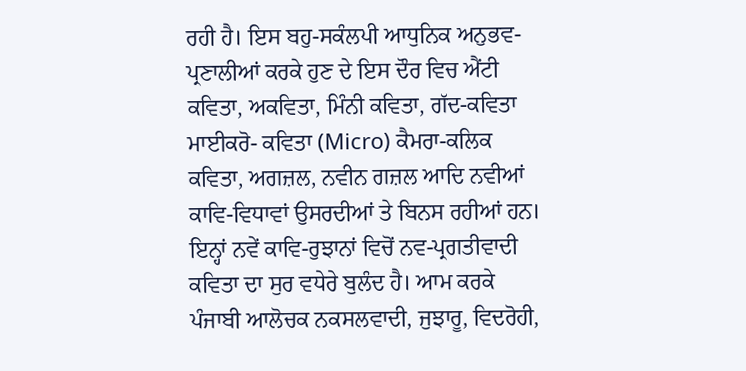ਰਹੀ ਹੈ। ਇਸ ਬਹੁ-ਸਕੰਲਪੀ ਆਧੁਨਿਕ ਅਨੁਭਵ-ਪ੍ਰਣਾਲੀਆਂ ਕਰਕੇ ਹੁਣ ਦੇ ਇਸ ਦੌਰ ਵਿਚ ਐਂਟੀ ਕਵਿਤਾ, ਅਕਵਿਤਾ, ਮਿੰਨੀ ਕਵਿਤਾ, ਗੱਦ-ਕਵਿਤਾ ਮਾਈਕਰੋ- ਕਵਿਤਾ (Micro) ਕੈਮਰਾ-ਕਲਿਕ ਕਵਿਤਾ, ਅਗਜ਼ਲ, ਨਵੀਨ ਗਜ਼ਲ ਆਦਿ ਨਵੀਆਂ ਕਾਵਿ-ਵਿਧਾਵਾਂ ਉਸਰਦੀਆਂ ਤੇ ਬਿਨਸ ਰਹੀਆਂ ਹਨ।
ਇਨ੍ਹਾਂ ਨਵੇਂ ਕਾਵਿ-ਰੁਝਾਨਾਂ ਵਿਚੋਂ ਨਵ-ਪ੍ਰਗਤੀਵਾਦੀ ਕਵਿਤਾ ਦਾ ਸੁਰ ਵਧੇਰੇ ਬੁਲੰਦ ਹੈ। ਆਮ ਕਰਕੇ ਪੰਜਾਬੀ ਆਲੋਚਕ ਨਕਸਲਵਾਦੀ, ਜੁਝਾਰੂ, ਵਿਦਰੋਹੀ,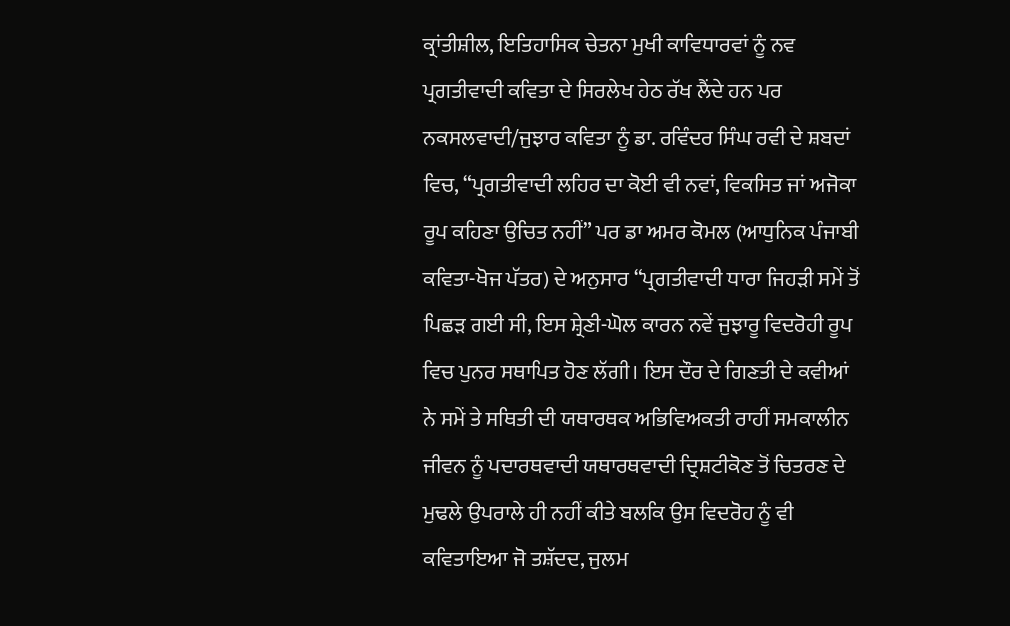ਕ੍ਰਾਂਤੀਸ਼ੀਲ, ਇਤਿਹਾਸਿਕ ਚੇਤਨਾ ਮੁਖੀ ਕਾਵਿਧਾਰਵਾਂ ਨੂੰ ਨਵ ਪ੍ਰਗਤੀਵਾਦੀ ਕਵਿਤਾ ਦੇ ਸਿਰਲੇਖ ਹੇਠ ਰੱਖ ਲੈਂਦੇ ਹਨ ਪਰ ਨਕਸਲਵਾਦੀ/ਜੁਝਾਰ ਕਵਿਤਾ ਨੂੰ ਡਾ. ਰਵਿੰਦਰ ਸਿੰਘ ਰਵੀ ਦੇ ਸ਼ਬਦਾਂ ਵਿਚ, “ਪ੍ਰਗਤੀਵਾਦੀ ਲਹਿਰ ਦਾ ਕੋਈ ਵੀ ਨਵਾਂ, ਵਿਕਸਿਤ ਜਾਂ ਅਜੋਕਾ ਰੂਪ ਕਹਿਣਾ ਉਚਿਤ ਨਹੀਂ” ਪਰ ਡਾ ਅਮਰ ਕੋਮਲ (ਆਧੁਨਿਕ ਪੰਜਾਬੀ ਕਵਿਤਾ-ਖੋਜ ਪੱਤਰ) ਦੇ ਅਨੁਸਾਰ “ਪ੍ਰਗਤੀਵਾਦੀ ਧਾਰਾ ਜਿਹੜੀ ਸਮੇਂ ਤੋਂ ਪਿਛੜ ਗਈ ਸੀ, ਇਸ ਸ਼੍ਰੇਣੀ-ਘੋਲ ਕਾਰਨ ਨਵੇਂ ਜੁਝਾਰੂ ਵਿਦਰੋਹੀ ਰੂਪ ਵਿਚ ਪੁਨਰ ਸਥਾਪਿਤ ਹੋਣ ਲੱਗੀ। ਇਸ ਦੌਰ ਦੇ ਗਿਣਤੀ ਦੇ ਕਵੀਆਂ ਨੇ ਸਮੇਂ ਤੇ ਸਥਿਤੀ ਦੀ ਯਥਾਰਥਕ ਅਭਿਵਿਅਕਤੀ ਰਾਹੀਂ ਸਮਕਾਲੀਨ ਜੀਵਨ ਨੂੰ ਪਦਾਰਥਵਾਦੀ ਯਥਾਰਥਵਾਦੀ ਦ੍ਰਿਸ਼ਟੀਕੋਣ ਤੋਂ ਚਿਤਰਣ ਦੇ ਮੁਢਲੇ ਉਪਰਾਲੇ ਹੀ ਨਹੀਂ ਕੀਤੇ ਬਲਕਿ ਉਸ ਵਿਦਰੋਹ ਨੂੰ ਵੀ ਕਵਿਤਾਇਆ ਜੋ ਤਸ਼ੱਦਦ, ਜੁਲਮ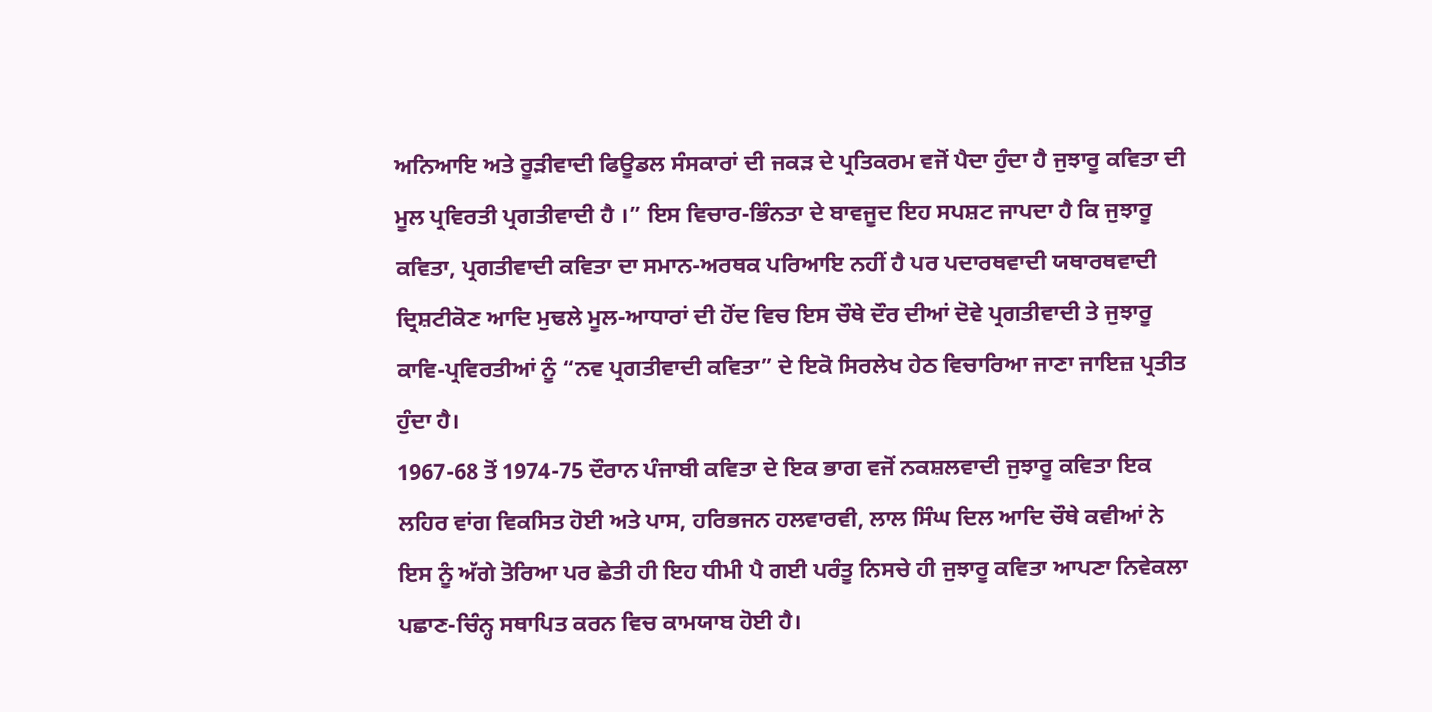ਅਨਿਆਇ ਅਤੇ ਰੂੜੀਵਾਦੀ ਫਿਊਡਲ ਸੰਸਕਾਰਾਂ ਦੀ ਜਕੜ ਦੇ ਪ੍ਰਤਿਕਰਮ ਵਜੋਂ ਪੈਦਾ ਹੁੰਦਾ ਹੈ ਜੁਝਾਰੂ ਕਵਿਤਾ ਦੀ ਮੂਲ ਪ੍ਰਵਿਰਤੀ ਪ੍ਰਗਤੀਵਾਦੀ ਹੈ ।” ਇਸ ਵਿਚਾਰ-ਭਿੰਨਤਾ ਦੇ ਬਾਵਜੂਦ ਇਹ ਸਪਸ਼ਟ ਜਾਪਦਾ ਹੈ ਕਿ ਜੁਝਾਰੂ ਕਵਿਤਾ, ਪ੍ਰਗਤੀਵਾਦੀ ਕਵਿਤਾ ਦਾ ਸਮਾਨ-ਅਰਥਕ ਪਰਿਆਇ ਨਹੀਂ ਹੈ ਪਰ ਪਦਾਰਥਵਾਦੀ ਯਥਾਰਥਵਾਦੀ ਦ੍ਰਿਸ਼ਟੀਕੋਣ ਆਦਿ ਮੁਢਲੇ ਮੂਲ-ਆਧਾਰਾਂ ਦੀ ਹੋਂਦ ਵਿਚ ਇਸ ਚੌਥੇ ਦੌਰ ਦੀਆਂ ਦੋਵੇ ਪ੍ਰਗਤੀਵਾਦੀ ਤੇ ਜੁਝਾਰੂ ਕਾਵਿ-ਪ੍ਰਵਿਰਤੀਆਂ ਨੂੰ “ਨਵ ਪ੍ਰਗਤੀਵਾਦੀ ਕਵਿਤਾ” ਦੇ ਇਕੋ ਸਿਰਲੇਖ ਹੇਠ ਵਿਚਾਰਿਆ ਜਾਣਾ ਜਾਇਜ਼ ਪ੍ਰਤੀਤ ਹੁੰਦਾ ਹੈ।
1967-68 ਤੋਂ 1974-75 ਦੌਰਾਨ ਪੰਜਾਬੀ ਕਵਿਤਾ ਦੇ ਇਕ ਭਾਗ ਵਜੋਂ ਨਕਸ਼ਲਵਾਦੀ ਜੁਝਾਰੂ ਕਵਿਤਾ ਇਕ ਲਹਿਰ ਵਾਂਗ ਵਿਕਸਿਤ ਹੋਈ ਅਤੇ ਪਾਸ, ਹਰਿਭਜਨ ਹਲਵਾਰਵੀ, ਲਾਲ ਸਿੰਘ ਦਿਲ ਆਦਿ ਚੌਥੇ ਕਵੀਆਂ ਨੇ ਇਸ ਨੂੰ ਅੱਗੇ ਤੋਰਿਆ ਪਰ ਛੇਤੀ ਹੀ ਇਹ ਧੀਮੀ ਪੈ ਗਈ ਪਰੰਤੂ ਨਿਸਚੇ ਹੀ ਜੁਝਾਰੂ ਕਵਿਤਾ ਆਪਣਾ ਨਿਵੇਕਲਾ ਪਛਾਣ-ਚਿੰਨ੍ਹ ਸਥਾਪਿਤ ਕਰਨ ਵਿਚ ਕਾਮਯਾਬ ਹੋਈ ਹੈ।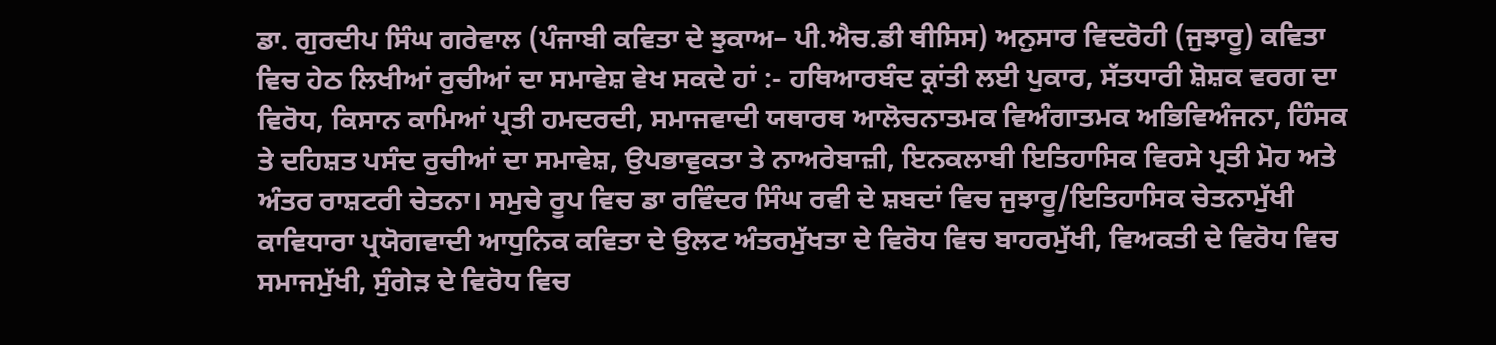ਡਾ. ਗੁਰਦੀਪ ਸਿੰਘ ਗਰੇਵਾਲ (ਪੰਜਾਬੀ ਕਵਿਤਾ ਦੇ ਝੁਕਾਅ– ਪੀ.ਐਚ.ਡੀ ਥੀਸਿਸ) ਅਨੁਸਾਰ ਵਿਦਰੋਹੀ (ਜੁਝਾਰੂ) ਕਵਿਤਾ ਵਿਚ ਹੇਠ ਲਿਖੀਆਂ ਰੁਚੀਆਂ ਦਾ ਸਮਾਵੇਸ਼ ਵੇਖ ਸਕਦੇ ਹਾਂ :- ਹਥਿਆਰਬੰਦ ਕ੍ਰਾਂਤੀ ਲਈ ਪੁਕਾਰ, ਸੱਤਧਾਰੀ ਸ਼ੋਸ਼ਕ ਵਰਗ ਦਾ ਵਿਰੋਧ, ਕਿਸਾਨ ਕਾਮਿਆਂ ਪ੍ਰਤੀ ਹਮਦਰਦੀ, ਸਮਾਜਵਾਦੀ ਯਥਾਰਥ ਆਲੋਚਨਾਤਮਕ ਵਿਅੰਗਾਤਮਕ ਅਭਿਵਿਅੰਜਨਾ, ਹਿੰਸਕ ਤੇ ਦਹਿਸ਼ਤ ਪਸੰਦ ਰੁਚੀਆਂ ਦਾ ਸਮਾਵੇਸ਼, ਉਪਭਾਵੁਕਤਾ ਤੇ ਨਾਅਰੇਬਾਜ਼ੀ, ਇਨਕਲਾਬੀ ਇਤਿਹਾਸਿਕ ਵਿਰਸੇ ਪ੍ਰਤੀ ਮੋਹ ਅਤੇ ਅੰਤਰ ਰਾਸ਼ਟਰੀ ਚੇਤਨਾ। ਸਮੁਚੇ ਰੂਪ ਵਿਚ ਡਾ ਰਵਿੰਦਰ ਸਿੰਘ ਰਵੀ ਦੇ ਸ਼ਬਦਾਂ ਵਿਚ ਜੁਝਾਰੂ/ਇਤਿਹਾਸਿਕ ਚੇਤਨਾਮੁੱਖੀ ਕਾਵਿਧਾਰਾ ਪ੍ਰਯੋਗਵਾਦੀ ਆਧੁਨਿਕ ਕਵਿਤਾ ਦੇ ਉਲਟ ਅੰਤਰਮੁੱਖਤਾ ਦੇ ਵਿਰੋਧ ਵਿਚ ਬਾਹਰਮੁੱਖੀ, ਵਿਅਕਤੀ ਦੇ ਵਿਰੋਧ ਵਿਚ ਸਮਾਜਮੁੱਖੀ, ਸੁੰਗੇੜ ਦੇ ਵਿਰੋਧ ਵਿਚ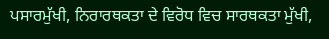ਪਸਾਰਮੁੱਖੀ, ਨਿਰਾਰਥਕਤਾ ਦੇ ਵਿਰੋਧ ਵਿਚ ਸਾਰਥਕਤਾ ਮੁੱਖੀ,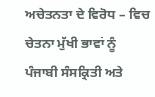ਅਚੇਤਨਤਾ ਦੇ ਵਿਰੋਧ – ਵਿਚ ਚੇਤਨਾ ਮੁੱਖੀ ਭਾਵਾਂ ਨੂੰ ਪੰਜਾਬੀ ਸੰਸਕ੍ਰਿਤੀ ਅਤੇ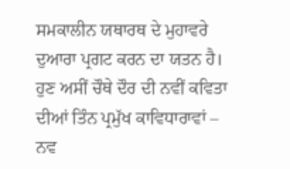ਸਮਕਾਲੀਨ ਯਥਾਰਥ ਦੇ ਮੁਹਾਵਰੇ ਦੁਆਰਾ ਪ੍ਰਗਟ ਕਰਨ ਦਾ ਯਤਨ ਹੈ।
ਹੁਣ ਅਸੀਂ ਚੌਥੇ ਦੌਰ ਦੀ ਨਵੀਂ ਕਵਿਤਾ ਦੀਆਂ ਤਿੰਨ ਪ੍ਰਮੁੱਖ ਕਾਵਿਧਾਰਾਵਾਂ – ਨਵ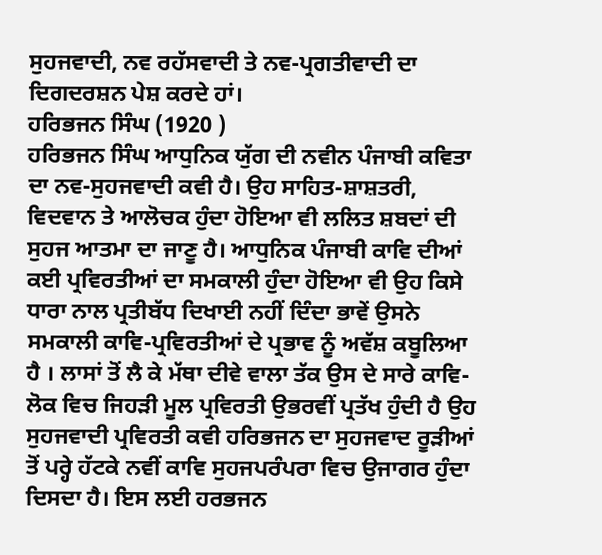ਸੁਹਜਵਾਦੀ, ਨਵ ਰਹੱਸਵਾਦੀ ਤੇ ਨਵ-ਪ੍ਰਗਤੀਵਾਦੀ ਦਾ ਦਿਗਦਰਸ਼ਨ ਪੇਸ਼ ਕਰਦੇ ਹਾਂ।
ਹਰਿਭਜਨ ਸਿੰਘ (1920 )
ਹਰਿਭਜਨ ਸਿੰਘ ਆਧੁਨਿਕ ਯੁੱਗ ਦੀ ਨਵੀਨ ਪੰਜਾਬੀ ਕਵਿਤਾ ਦਾ ਨਵ-ਸੁਹਜਵਾਦੀ ਕਵੀ ਹੈ। ਉਹ ਸਾਹਿਤ-ਸ਼ਾਸ਼ਤਰੀ, ਵਿਦਵਾਨ ਤੇ ਆਲੋਚਕ ਹੁੰਦਾ ਹੋਇਆ ਵੀ ਲਲਿਤ ਸ਼ਬਦਾਂ ਦੀ ਸੁਹਜ ਆਤਮਾ ਦਾ ਜਾਣੂ ਹੈ। ਆਧੁਨਿਕ ਪੰਜਾਬੀ ਕਾਵਿ ਦੀਆਂ ਕਈ ਪ੍ਰਵਿਰਤੀਆਂ ਦਾ ਸਮਕਾਲੀ ਹੁੰਦਾ ਹੋਇਆ ਵੀ ਉਹ ਕਿਸੇ ਧਾਰਾ ਨਾਲ ਪ੍ਰਤੀਬੱਧ ਦਿਖਾਈ ਨਹੀਂ ਦਿੰਦਾ ਭਾਵੇਂ ਉਸਨੇ ਸਮਕਾਲੀ ਕਾਵਿ-ਪ੍ਰਵਿਰਤੀਆਂ ਦੇ ਪ੍ਰਭਾਵ ਨੂੰ ਅਵੱਸ਼ ਕਬੂਲਿਆ ਹੈ । ਲਾਸਾਂ ਤੋਂ ਲੈ ਕੇ ਮੱਥਾ ਦੀਵੇ ਵਾਲਾ ਤੱਕ ਉਸ ਦੇ ਸਾਰੇ ਕਾਵਿ- ਲੋਕ ਵਿਚ ਜਿਹੜੀ ਮੂਲ ਪ੍ਰਵਿਰਤੀ ਉਭਰਵੀਂ ਪ੍ਰਤੱਖ ਹੁੰਦੀ ਹੈ ਉਹ ਸੁਹਜਵਾਦੀ ਪ੍ਰਵਿਰਤੀ ਕਵੀ ਹਰਿਭਜਨ ਦਾ ਸੁਹਜਵਾਦ ਰੂੜੀਆਂ ਤੋਂ ਪਰ੍ਹੇ ਹੱਟਕੇ ਨਵੀਂ ਕਾਵਿ ਸੁਹਜਪਰੰਪਰਾ ਵਿਚ ਉਜਾਗਰ ਹੁੰਦਾ ਦਿਸਦਾ ਹੈ। ਇਸ ਲਈ ਹਰਭਜਨ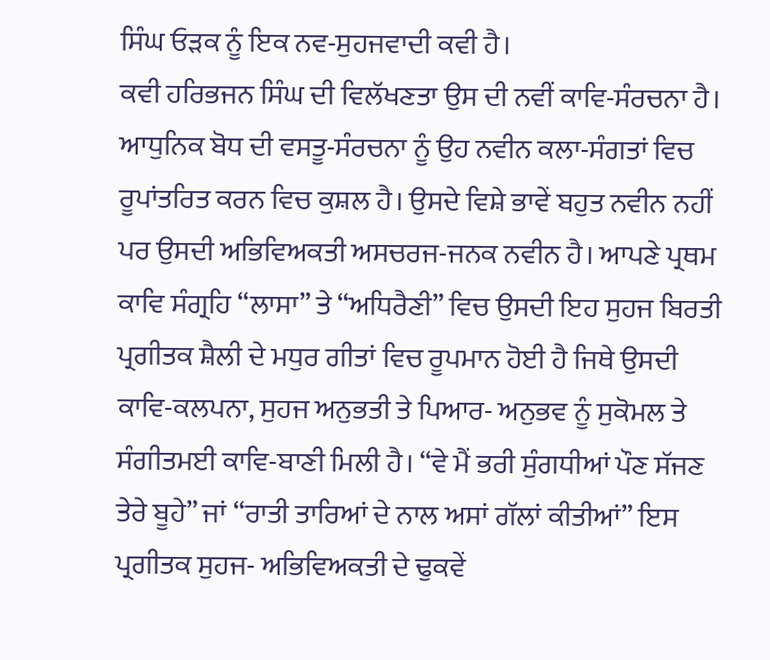ਸਿੰਘ ਓੜਕ ਨੂੰ ਇਕ ਨਵ-ਸੁਹਜਵਾਦੀ ਕਵੀ ਹੈ।
ਕਵੀ ਹਰਿਭਜਨ ਸਿੰਘ ਦੀ ਵਿਲੱਖਣਤਾ ਉਸ ਦੀ ਨਵੀਂ ਕਾਵਿ-ਸੰਰਚਨਾ ਹੈ। ਆਧੁਨਿਕ ਬੋਧ ਦੀ ਵਸਤੂ-ਸੰਰਚਨਾ ਨੂੰ ਉਹ ਨਵੀਨ ਕਲਾ-ਸੰਗਤਾਂ ਵਿਚ ਰੂਪਾਂਤਰਿਤ ਕਰਨ ਵਿਚ ਕੁਸ਼ਲ ਹੈ। ਉਸਦੇ ਵਿਸ਼ੇ ਭਾਵੇਂ ਬਹੁਤ ਨਵੀਨ ਨਹੀਂ ਪਰ ਉਸਦੀ ਅਭਿਵਿਅਕਤੀ ਅਸਚਰਜ-ਜਨਕ ਨਵੀਨ ਹੈ। ਆਪਣੇ ਪ੍ਰਥਮ ਕਾਵਿ ਸੰਗ੍ਰਹਿ “ਲਾਸਾ” ਤੇ “ਅਧਿਰੈਣੀ” ਵਿਚ ਉਸਦੀ ਇਹ ਸੁਹਜ ਬਿਰਤੀ ਪ੍ਰਗੀਤਕ ਸ਼ੈਲੀ ਦੇ ਮਧੁਰ ਗੀਤਾਂ ਵਿਚ ਰੂਪਮਾਨ ਹੋਈ ਹੈ ਜਿਥੇ ਉਸਦੀ ਕਾਵਿ-ਕਲਪਨਾ, ਸੁਹਜ ਅਨੁਭਤੀ ਤੇ ਪਿਆਰ- ਅਨੁਭਵ ਨੂੰ ਸੁਕੋਮਲ ਤੇ ਸੰਗੀਤਮਈ ਕਾਵਿ-ਬਾਣੀ ਮਿਲੀ ਹੈ। “ਵੇ ਮੈਂ ਭਰੀ ਸੁੰਗਧੀਆਂ ਪੌਣ ਸੱਜਣ ਤੇਰੇ ਬੂਹੇ” ਜਾਂ “ਰਾਤੀ ਤਾਰਿਆਂ ਦੇ ਨਾਲ ਅਸਾਂ ਗੱਲਾਂ ਕੀਤੀਆਂ” ਇਸ ਪ੍ਰਗੀਤਕ ਸੁਹਜ- ਅਭਿਵਿਅਕਤੀ ਦੇ ਢੁਕਵੇਂ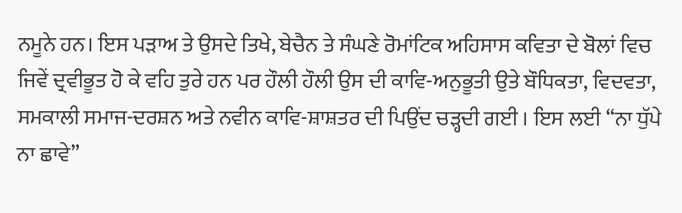ਨਮੂਨੇ ਹਨ। ਇਸ ਪੜਾਅ ਤੇ ਉਸਦੇ ਤਿਖੇ, ਬੇਚੈਨ ਤੇ ਸੰਘਣੇ ਰੋਮਾਂਟਿਕ ਅਹਿਸਾਸ ਕਵਿਤਾ ਦੇ ਬੋਲਾਂ ਵਿਚ ਜਿਵੇਂ ਦ੍ਰਵੀਭੂਤ ਹੋ ਕੇ ਵਹਿ ਤੁਰੇ ਹਨ ਪਰ ਹੌਲੀ ਹੌਲੀ ਉਸ ਦੀ ਕਾਵਿ-ਅਨੁਭੂਤੀ ਉਤੇ ਬੌਧਿਕਤਾ, ਵਿਦਵਤਾ, ਸਮਕਾਲੀ ਸਮਾਜ-ਦਰਸ਼ਨ ਅਤੇ ਨਵੀਨ ਕਾਵਿ-ਸ਼ਾਸ਼ਤਰ ਦੀ ਪਿਉਂਦ ਚੜ੍ਹਦੀ ਗਈ । ਇਸ ਲਈ “ਨਾ ਧੁੱਪੇ ਨਾ ਛਾਵੇ”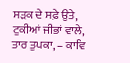ਸੜਕ ਦੇ ਸਫ਼ੇ ਉਤੇ, ਟੁਕੀਆਂ ਜੀਭਾਂ ਵਾਲੇ, ਤਾਰ ਤੁਪਕਾ, – ਕਾਵਿ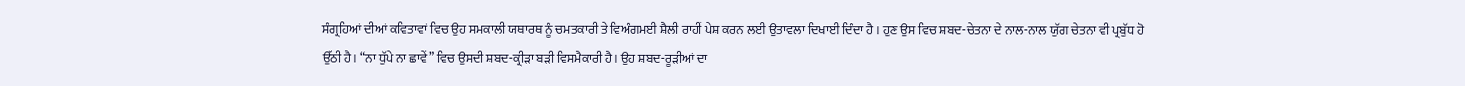ਸੰਗ੍ਰਹਿਆਂ ਦੀਆਂ ਕਵਿਤਾਵਾਂ ਵਿਚ ਉਹ ਸਮਕਾਲੀ ਯਥਾਰਥ ਨੂੰ ਚਮਤਕਾਰੀ ਤੇ ਵਿਅੰਗਮਈ ਸ਼ੈਲੀ ਰਾਹੀਂ ਪੇਸ਼ ਕਰਨ ਲਈ ਉਤਾਵਲਾ ਦਿਖਾਈ ਦਿੰਦਾ ਹੈ । ਹੁਣ ਉਸ ਵਿਚ ਸ਼ਬਦ-ਚੇਤਨਾ ਦੇ ਨਾਲ-ਨਾਲ ਯੁੱਗ ਚੇਤਨਾ ਵੀ ਪ੍ਰਬੁੱਧ ਹੋ ਉੱਠੀ ਹੈ। “ਨਾ ਧੁੱਪੇ ਨਾ ਛਾਵੇਂ” ਵਿਚ ਉਸਦੀ ਸ਼ਬਦ-ਕ੍ਰੀੜਾ ਬੜੀ ਵਿਸਮੈਕਾਰੀ ਹੈ। ਉਹ ਸ਼ਬਦ-ਰੂੜੀਆਂ ਦਾ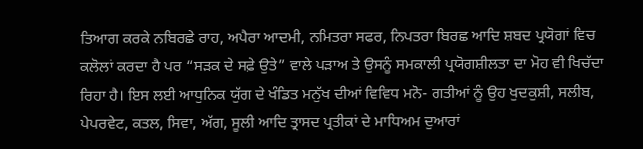ਤਿਆਗ ਕਰਕੇ ਨਬਿਰਛੇ ਰਾਹ, ਅਪੈਰਾ ਆਦਮੀ, ਨਮਿਤਰਾ ਸਫਰ, ਨਿਪਤਰਾ ਬਿਰਛ ਆਦਿ ਸ਼ਬਦ ਪ੍ਰਯੋਗਾਂ ਵਿਚ ਕਲੋਲਾਂ ਕਰਦਾ ਹੈ ਪਰ “ਸੜਕ ਦੇ ਸਫ਼ੇ ਉਤੇ” ਵਾਲੇ ਪੜਾਅ ਤੇ ਉਸਨੂੰ ਸਮਕਾਲੀ ਪ੍ਰਯੋਗਸ਼ੀਲਤਾ ਦਾ ਮੋਹ ਵੀ ਖਿਚੱਦਾ ਰਿਹਾ ਹੈ। ਇਸ ਲਈ ਆਧੁਨਿਕ ਯੁੱਗ ਦੇ ਖੰਡਿਤ ਮਨੁੱਖ ਦੀਆਂ ਵਿਵਿਧ ਮਨੋ- ਗਤੀਆਂ ਨੂੰ ਉਹ ਖੁਦਕੁਸ਼ੀ, ਸਲੀਬ, ਪੇਪਰਵੇਟ, ਕਤਲ, ਸਿਵਾ, ਅੱਗ, ਸੂਲੀ ਆਦਿ ਤ੍ਰਾਸਦ ਪ੍ਰਤੀਕਾਂ ਦੇ ਮਾਧਿਅਮ ਦੁਆਰਾਂ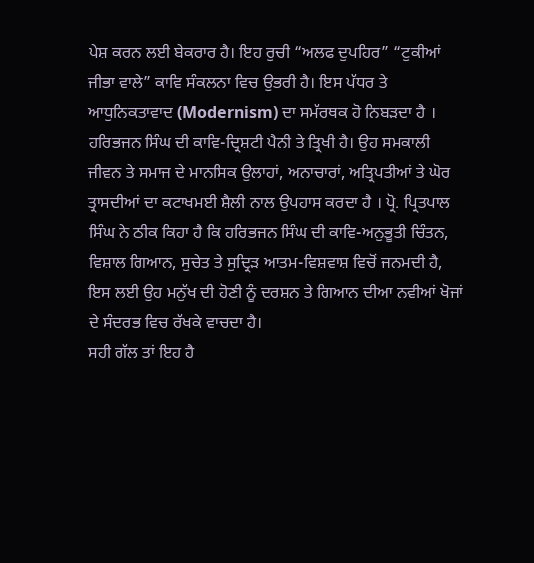ਪੇਸ਼ ਕਰਨ ਲਈ ਬੇਕਰਾਰ ਹੈ। ਇਹ ਰੁਚੀ “ਅਲਫ ਦੁਪਹਿਰ” “ਟੁਕੀਆਂ ਜੀਭਾ ਵਾਲੇ” ਕਾਵਿ ਸੰਕਲਨਾ ਵਿਚ ਉਭਰੀ ਹੈ। ਇਸ ਪੱਧਰ ਤੇ ਆਧੁਨਿਕਤਾਵਾਦ (Modernism) ਦਾ ਸਮੱਰਥਕ ਹੋ ਨਿਬੜਦਾ ਹੈ ।
ਹਰਿਭਜਨ ਸਿੰਘ ਦੀ ਕਾਵਿ-ਦ੍ਰਿਸ਼ਟੀ ਪੈਨੀ ਤੇ ਤ੍ਰਿਖੀ ਹੈ। ਉਹ ਸਮਕਾਲੀ ਜੀਵਨ ਤੇ ਸਮਾਜ ਦੇ ਮਾਨਸਿਕ ਉਲਾਹਾਂ, ਅਨਾਚਾਰਾਂ, ਅਤ੍ਰਿਪਤੀਆਂ ਤੇ ਘੋਰ ਤ੍ਰਾਸਦੀਆਂ ਦਾ ਕਟਾਖਮਈ ਸ਼ੈਲੀ ਨਾਲ ਉਪਹਾਸ ਕਰਦਾ ਹੈ । ਪ੍ਰੋ. ਪ੍ਰਿਤਪਾਲ ਸਿੰਘ ਨੇ ਠੀਕ ਕਿਹਾ ਹੈ ਕਿ ਹਰਿਭਜਨ ਸਿੰਘ ਦੀ ਕਾਵਿ-ਅਨੁਭੂਤੀ ਚਿੰਤਨ, ਵਿਸ਼ਾਲ ਗਿਆਨ, ਸੁਚੇਤ ਤੇ ਸੁਦ੍ਰਿੜ ਆਤਮ-ਵਿਸ਼ਵਾਸ਼ ਵਿਚੋਂ ਜਨਮਦੀ ਹੈ, ਇਸ ਲਈ ਉਹ ਮਨੁੱਖ ਦੀ ਹੋਣੀ ਨੂੰ ਦਰਸ਼ਨ ਤੇ ਗਿਆਨ ਦੀਆ ਨਵੀਆਂ ਖੋਜਾਂ ਦੇ ਸੰਦਰਭ ਵਿਚ ਰੱਖਕੇ ਵਾਚਦਾ ਹੈ।
ਸਹੀ ਗੱਲ ਤਾਂ ਇਹ ਹੈ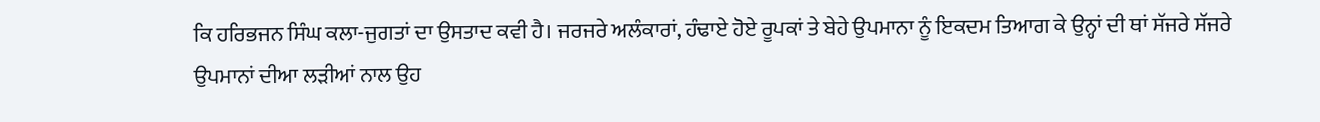ਕਿ ਹਰਿਭਜਨ ਸਿੰਘ ਕਲਾ-ਜੁਗਤਾਂ ਦਾ ਉਸਤਾਦ ਕਵੀ ਹੈ। ਜਰਜਰੇ ਅਲੰਕਾਰਾਂ, ਹੰਢਾਏ ਹੋਏ ਰੂਪਕਾਂ ਤੇ ਬੇਹੇ ਉਪਮਾਨਾ ਨੂੰ ਇਕਦਮ ਤਿਆਗ ਕੇ ਉਨ੍ਹਾਂ ਦੀ ਥਾਂ ਸੱਜਰੇ ਸੱਜਰੇ ਉਪਮਾਨਾਂ ਦੀਆ ਲੜੀਆਂ ਨਾਲ ਉਹ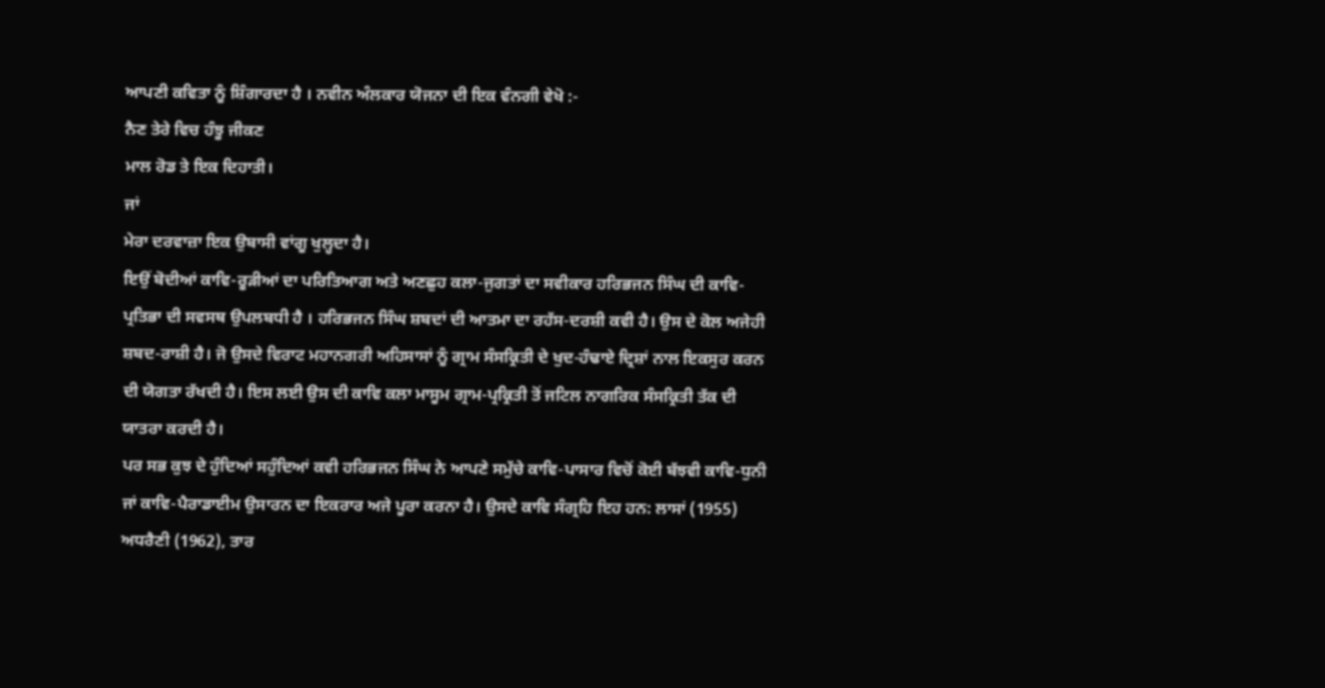ਆਪਣੀ ਕਵਿਤਾ ਨੂੰ ਸ਼ਿੰਗਾਰਦਾ ਹੈ । ਨਵੀਨ ਅੰਲਕਾਰ ਯੋਜਨਾ ਦੀ ਇਕ ਵੰਨਗੀ ਵੇਖੋ :-
ਨੈਣ ਤੇਰੇ ਵਿਚ ਹੰਝੂ ਜੀਕਣ
ਮਾਲ ਰੋਡ ਤੇ ਇਕ ਦਿਹਾਤੀ।
ਜਾਂ
ਮੇਰਾ ਦਰਵਾਜ਼ਾ ਇਕ ਉਬਾਸੀ ਵਾਂਗੂ ਖੁਲ੍ਹਦਾ ਹੈ।
ਇਉਂ ਬੋਦੀਆਂ ਕਾਵਿ-ਰੂੜੀਆਂ ਦਾ ਪਰਿਤਿਆਗ ਅਤੇ ਅਣਛੁਹ ਕਲਾ-ਜੁਗਤਾਂ ਦਾ ਸਵੀਕਾਰ ਹਰਿਭਜਨ ਸਿੰਘ ਦੀ ਕਾਵਿ-ਪ੍ਰਤਿਭਾ ਦੀ ਸਵਸਥ ਉਪਲਬਧੀ ਹੈ । ਹਰਿਭਜਨ ਸਿੰਘ ਸ਼ਬਦਾਂ ਦੀ ਆਤਮਾ ਦਾ ਰਹੱਸ-ਦਰਸ਼ੀ ਕਵੀ ਹੈ। ਉਸ ਦੇ ਕੋਲ ਅਜੇਹੀ ਸ਼ਬਦ-ਰਾਸ਼ੀ ਹੈ। ਜੋ ਉਸਦੇ ਵਿਰਾਟ ਮਹਾਨਗਰੀ ਅਹਿਸਾਸਾਂ ਨੂੰ ਗ੍ਰਾਮ ਸੰਸਕ੍ਰਿਤੀ ਦੇ ਖੁਦ-ਹੰਢਾਏ ਦ੍ਰਿਸ਼ਾਂ ਨਾਲ ਇਕਸੁਰ ਕਰਨ ਦੀ ਯੋਗਤਾ ਰੱਖਦੀ ਹੈ। ਇਸ ਲਈ ਉਸ ਦੀ ਕਾਵਿ ਕਲਾ ਮਾਸੂਮ ਗ੍ਰਾਮ-ਪ੍ਰਕ੍ਰਿਤੀ ਤੋਂ ਜਟਿਲ ਨਾਗਰਿਕ ਸੰਸਕ੍ਰਿਤੀ ਤੱਕ ਦੀ ਯਾਤਰਾ ਕਰਦੀ ਹੈ।
ਪਰ ਸਭ ਕੁਝ ਦੇ ਹੁੰਦਿਆਂ ਸਹੁੰਦਿਆਂ ਕਵੀ ਹਰਿਭਜਨ ਸਿੰਘ ਨੇ ਆਪਣੇ ਸਮੁੱਚੇ ਕਾਵਿ-ਪਾਸਾਰ ਵਿਚੋਂ ਕੋਈ ਬੱਝਵੀ ਕਾਵਿ-ਧੁਨੀ ਜਾਂ ਕਾਵਿ-ਪੈਰਾਡਾਈਮ ਉਸਾਰਨ ਦਾ ਇਕਰਾਰ ਅਜੇ ਪੂਰਾ ਕਰਨਾ ਹੈ। ਉਸਦੇ ਕਾਵਿ ਸੰਗ੍ਰਹਿ ਇਹ ਹਨ: ਲਾਸਾਂ (1955) ਅਧਰੈਣੀ (1962), ਤਾਰ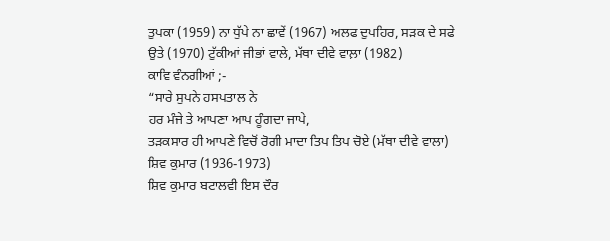ਤੁਪਕਾ (1959) ਨਾ ਧੁੱਪੇ ਨਾ ਛਾਵੇਂ (1967) ਅਲਫ ਦੁਪਹਿਰ, ਸੜਕ ਦੇ ਸਫੇ ਉਤੇ (1970) ਟੁੱਕੀਆਂ ਜੀਭਾਂ ਵਾਲੇ, ਮੱਥਾ ਦੀਵੇ ਵਾਲ਼ਾ (1982)
ਕਾਵਿ ਵੰਨਗੀਆਂ ;-
“ਸਾਰੇ ਸੁਪਨੇ ਹਸਪਤਾਲ ਨੇ
ਹਰ ਮੰਜੇ ਤੇ ਆਪਣਾ ਆਪ ਹੂੰਗਦਾ ਜਾਪੇ,
ਤੜਕਸਾਰ ਹੀ ਆਪਣੇ ਵਿਚੋਂ ਰੋਗੀ ਮਾਦਾ ਤਿਪ ਤਿਪ ਚੋਏ (ਮੱਥਾ ਦੀਵੇ ਵਾਲਾ)
ਸ਼ਿਵ ਕੁਮਾਰ (1936-1973)
ਸ਼ਿਵ ਕੁਮਾਰ ਬਟਾਲਵੀ ਇਸ ਦੌਰ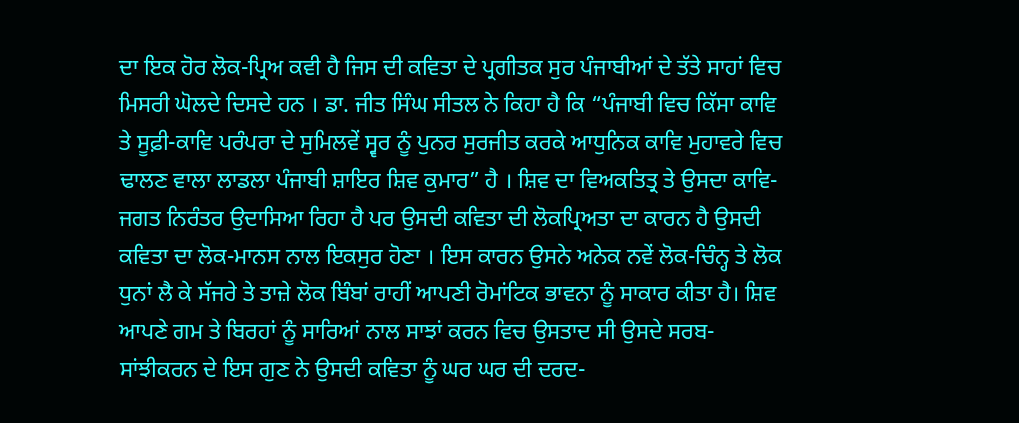ਦਾ ਇਕ ਹੋਰ ਲੋਕ-ਪ੍ਰਿਅ ਕਵੀ ਹੈ ਜਿਸ ਦੀ ਕਵਿਤਾ ਦੇ ਪ੍ਰਗੀਤਕ ਸੁਰ ਪੰਜਾਬੀਆਂ ਦੇ ਤੱਤੇ ਸਾਹਾਂ ਵਿਚ ਮਿਸਰੀ ਘੋਲਦੇ ਦਿਸਦੇ ਹਨ । ਡਾ. ਜੀਤ ਸਿੰਘ ਸੀਤਲ ਨੇ ਕਿਹਾ ਹੈ ਕਿ “ਪੰਜਾਬੀ ਵਿਚ ਕਿੱਸਾ ਕਾਵਿ ਤੇ ਸੂਫ਼ੀ-ਕਾਵਿ ਪਰੰਪਰਾ ਦੇ ਸੁਮਿਲਵੇਂ ਸ੍ਵਰ ਨੂੰ ਪੁਨਰ ਸੁਰਜੀਤ ਕਰਕੇ ਆਧੁਨਿਕ ਕਾਵਿ ਮੁਹਾਵਰੇ ਵਿਚ ਢਾਲਣ ਵਾਲਾ ਲਾਡਲਾ ਪੰਜਾਬੀ ਸ਼ਾਇਰ ਸ਼ਿਵ ਕੁਮਾਰ” ਹੈ । ਸ਼ਿਵ ਦਾ ਵਿਅਕਤਿਤ੍ਰ ਤੇ ਉਸਦਾ ਕਾਵਿ-ਜਗਤ ਨਿਰੰਤਰ ਉਦਾਸਿਆ ਰਿਹਾ ਹੈ ਪਰ ਉਸਦੀ ਕਵਿਤਾ ਦੀ ਲੋਕਪ੍ਰਿਅਤਾ ਦਾ ਕਾਰਨ ਹੈ ਉਸਦੀ ਕਵਿਤਾ ਦਾ ਲੋਕ-ਮਾਨਸ ਨਾਲ ਇਕਸੁਰ ਹੋਣਾ । ਇਸ ਕਾਰਨ ਉਸਨੇ ਅਨੇਕ ਨਵੇਂ ਲੋਕ-ਚਿੰਨ੍ਹ ਤੇ ਲੋਕ ਧੁਨਾਂ ਲੈ ਕੇ ਸੱਜਰੇ ਤੇ ਤਾਜ਼ੇ ਲੋਕ ਬਿੰਬਾਂ ਰਾਹੀਂ ਆਪਣੀ ਰੋਮਾਂਟਿਕ ਭਾਵਨਾ ਨੂੰ ਸਾਕਾਰ ਕੀਤਾ ਹੈ। ਸ਼ਿਵ ਆਪਣੇ ਗਮ ਤੇ ਬਿਰਹਾਂ ਨੂੰ ਸਾਰਿਆਂ ਨਾਲ ਸਾਝਾਂ ਕਰਨ ਵਿਚ ਉਸਤਾਦ ਸੀ ਉਸਦੇ ਸਰਬ-ਸਾਂਝੀਕਰਨ ਦੇ ਇਸ ਗੁਣ ਨੇ ਉਸਦੀ ਕਵਿਤਾ ਨੂੰ ਘਰ ਘਰ ਦੀ ਦਰਦ-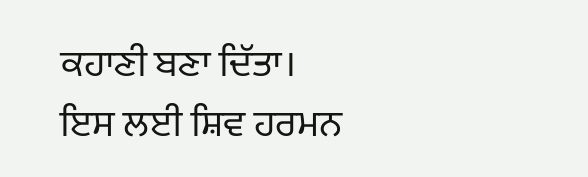ਕਹਾਣੀ ਬਣਾ ਦਿੱਤਾ। ਇਸ ਲਈ ਸ਼ਿਵ ਹਰਮਨ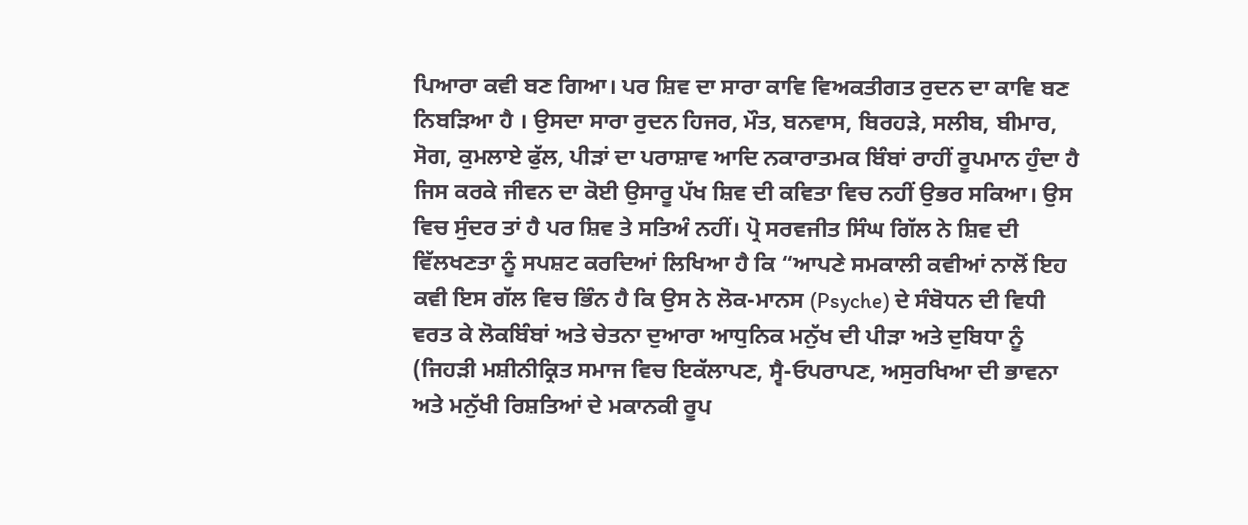ਪਿਆਰਾ ਕਵੀ ਬਣ ਗਿਆ। ਪਰ ਸ਼ਿਵ ਦਾ ਸਾਰਾ ਕਾਵਿ ਵਿਅਕਤੀਗਤ ਰੁਦਨ ਦਾ ਕਾਵਿ ਬਣ ਨਿਬੜਿਆ ਹੈ । ਉਸਦਾ ਸਾਰਾ ਰੁਦਨ ਹਿਜਰ, ਮੌਤ, ਬਨਵਾਸ, ਬਿਰਹੜੇ, ਸਲੀਬ, ਬੀਮਾਰ, ਸੋਗ, ਕੁਮਲਾਏ ਫੁੱਲ, ਪੀੜਾਂ ਦਾ ਪਰਾਸ਼ਾਵ ਆਦਿ ਨਕਾਰਾਤਮਕ ਬਿੰਬਾਂ ਰਾਹੀਂ ਰੂਪਮਾਨ ਹੁੰਦਾ ਹੈ ਜਿਸ ਕਰਕੇ ਜੀਵਨ ਦਾ ਕੋਈ ਉਸਾਰੂ ਪੱਖ ਸ਼ਿਵ ਦੀ ਕਵਿਤਾ ਵਿਚ ਨਹੀਂ ਉਭਰ ਸਕਿਆ। ਉਸ ਵਿਚ ਸੁੰਦਰ ਤਾਂ ਹੈ ਪਰ ਸ਼ਿਵ ਤੇ ਸਤਿਅੰ ਨਹੀਂ। ਪ੍ਰੋ ਸਰਵਜੀਤ ਸਿੰਘ ਗਿੱਲ ਨੇ ਸ਼ਿਵ ਦੀ ਵਿੱਲਖਣਤਾ ਨੂੰ ਸਪਸ਼ਟ ਕਰਦਿਆਂ ਲਿਖਿਆ ਹੈ ਕਿ “ਆਪਣੇ ਸਮਕਾਲੀ ਕਵੀਆਂ ਨਾਲੋਂ ਇਹ ਕਵੀ ਇਸ ਗੱਲ ਵਿਚ ਭਿੰਨ ਹੈ ਕਿ ਉਸ ਨੇ ਲੋਕ-ਮਾਨਸ (Psyche) ਦੇ ਸੰਬੋਧਨ ਦੀ ਵਿਧੀ ਵਰਤ ਕੇ ਲੋਕਬਿੰਬਾਂ ਅਤੇ ਚੇਤਨਾ ਦੁਆਰਾ ਆਧੁਨਿਕ ਮਨੁੱਖ ਦੀ ਪੀੜਾ ਅਤੇ ਦੁਬਿਧਾ ਨੂੰ (ਜਿਹੜੀ ਮਸ਼ੀਨੀਕ੍ਰਿਤ ਸਮਾਜ ਵਿਚ ਇਕੱਲਾਪਣ, ਸ੍ਵੈ-ਓਪਰਾਪਣ, ਅਸੁਰਖਿਆ ਦੀ ਭਾਵਨਾ ਅਤੇ ਮਨੁੱਖੀ ਰਿਸ਼ਤਿਆਂ ਦੇ ਮਕਾਨਕੀ ਰੂਪ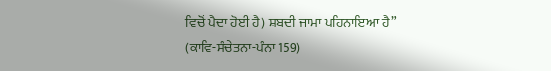ਵਿਚੋਂ ਪੈਦਾ ਹੋਈ ਹੈ) ਸ਼ਬਦੀ ਜਾਮਾ ਪਹਿਨਾਇਆ ਹੈ” (ਕਾਵਿ-ਸੰਚੇਤਨਾ-ਪੰਨਾ 159)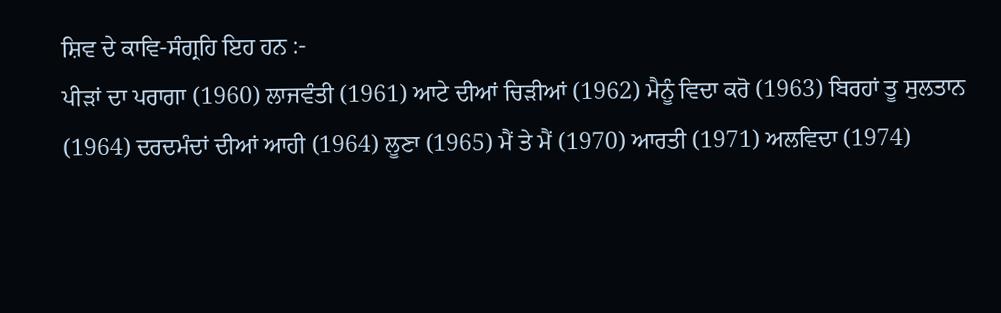ਸ਼ਿਵ ਦੇ ਕਾਵਿ-ਸੰਗ੍ਰਹਿ ਇਹ ਹਨ :-
ਪੀੜਾਂ ਦਾ ਪਰਾਗਾ (1960) ਲਾਜਵੰਤੀ (1961) ਆਟੇ ਦੀਆਂ ਚਿੜੀਆਂ (1962) ਮੈਨੂੰ ਵਿਦਾ ਕਰੋ (1963) ਬਿਰਹਾਂ ਤੂ ਸੁਲਤਾਨ (1964) ਦਰਦਮੰਦਾਂ ਦੀਆਂ ਆਹੀ (1964) ਲੂਣਾ (1965) ਮੈਂ ਤੇ ਮੈਂ (1970) ਆਰਤੀ (1971) ਅਲਵਿਦਾ (1974)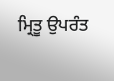ਮ੍ਰਿਤੂ ਉਪਰੰਤ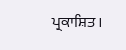ਪ੍ਰਕਾਸ਼ਿਤ ।